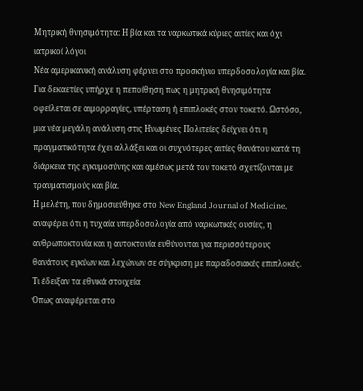Μητρική θνησιμότητα: Η βία και τα ναρκωτικά κύριες αιτίες και όχι ιατρικοί λόγοι
Νέα αμερικανική ανάλυση φέρνει στο προσκήνιο υπερδοσολογία και βία.
Για δεκαετίες υπήρχε η πεποίθηση πως η μητρική θνησιμότητα οφείλεται σε αιμορραγίες, υπέρταση ή επιπλοκές στον τοκετό. Ωστόσο, μια νέα μεγάλη ανάλυση στις Ηνωμένες Πολιτείες δείχνει ότι η πραγματικότητα έχει αλλάξει και οι συχνότερες αιτίες θανάτου κατά τη διάρκεια της εγκυμοσύνης και αμέσως μετά τον τοκετό σχετίζονται με τραυματισμούς και βία.
Η μελέτη, που δημοσιεύθηκε στο New England Journal of Medicine, αναφέρει ότι η τυχαία υπερδοσολογία από ναρκωτικές ουσίες, η ανθρωποκτονία και η αυτοκτονία ευθύνονται για περισσότερους θανάτους εγκύων και λεχώνων σε σύγκριση με παραδοσιακές επιπλοκές.
Τι έδειξαν τα εθνικά στοιχεία
Όπως αναφέρεται στο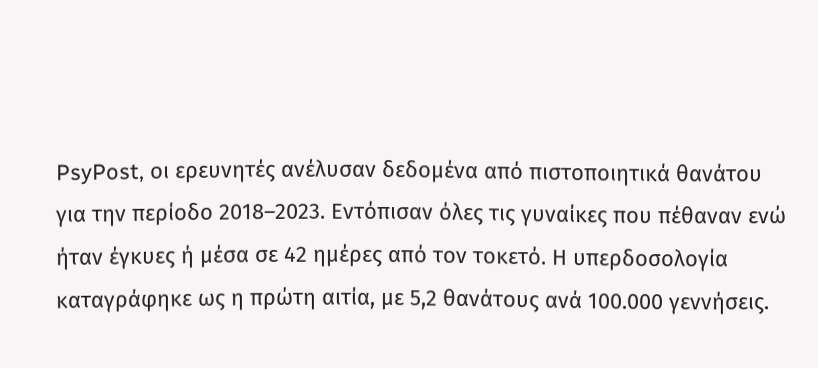PsyPost, οι ερευνητές ανέλυσαν δεδομένα από πιστοποιητικά θανάτου για την περίοδο 2018–2023. Εντόπισαν όλες τις γυναίκες που πέθαναν ενώ ήταν έγκυες ή μέσα σε 42 ημέρες από τον τοκετό. Η υπερδοσολογία καταγράφηκε ως η πρώτη αιτία, με 5,2 θανάτους ανά 100.000 γεννήσεις.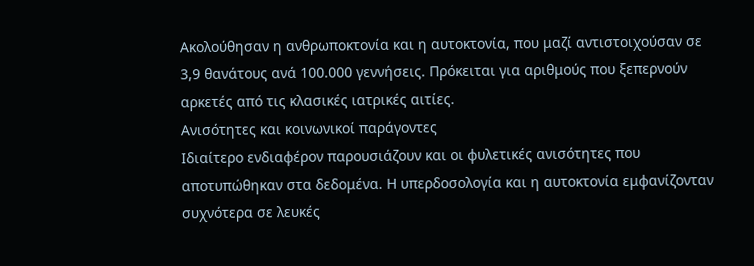Ακολούθησαν η ανθρωποκτονία και η αυτοκτονία, που μαζί αντιστοιχούσαν σε 3,9 θανάτους ανά 100.000 γεννήσεις. Πρόκειται για αριθμούς που ξεπερνούν αρκετές από τις κλασικές ιατρικές αιτίες.
Ανισότητες και κοινωνικοί παράγοντες
Ιδιαίτερο ενδιαφέρον παρουσιάζουν και οι φυλετικές ανισότητες που αποτυπώθηκαν στα δεδομένα. Η υπερδοσολογία και η αυτοκτονία εμφανίζονταν συχνότερα σε λευκές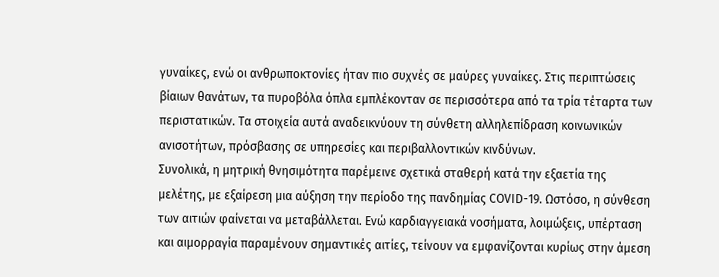γυναίκες, ενώ οι ανθρωποκτονίες ήταν πιο συχνές σε μαύρες γυναίκες. Στις περιπτώσεις βίαιων θανάτων, τα πυροβόλα όπλα εμπλέκονταν σε περισσότερα από τα τρία τέταρτα των περιστατικών. Τα στοιχεία αυτά αναδεικνύουν τη σύνθετη αλληλεπίδραση κοινωνικών ανισοτήτων, πρόσβασης σε υπηρεσίες και περιβαλλοντικών κινδύνων.
Συνολικά, η μητρική θνησιμότητα παρέμεινε σχετικά σταθερή κατά την εξαετία της μελέτης, με εξαίρεση μια αύξηση την περίοδο της πανδημίας COVID-19. Ωστόσο, η σύνθεση των αιτιών φαίνεται να μεταβάλλεται. Ενώ καρδιαγγειακά νοσήματα, λοιμώξεις, υπέρταση και αιμορραγία παραμένουν σημαντικές αιτίες, τείνουν να εμφανίζονται κυρίως στην άμεση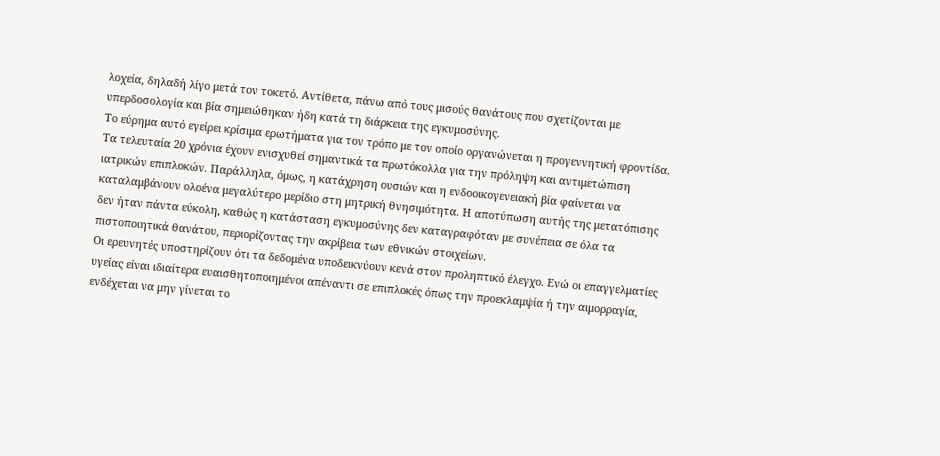λοχεία, δηλαδή λίγο μετά τον τοκετό. Αντίθετα, πάνω από τους μισούς θανάτους που σχετίζονται με υπερδοσολογία και βία σημειώθηκαν ήδη κατά τη διάρκεια της εγκυμοσύνης.
Το εύρημα αυτό εγείρει κρίσιμα ερωτήματα για τον τρόπο με τον οποίο οργανώνεται η προγεννητική φροντίδα. Τα τελευταία 20 χρόνια έχουν ενισχυθεί σημαντικά τα πρωτόκολλα για την πρόληψη και αντιμετώπιση ιατρικών επιπλοκών. Παράλληλα, όμως, η κατάχρηση ουσιών και η ενδοοικογενειακή βία φαίνεται να καταλαμβάνουν ολοένα μεγαλύτερο μερίδιο στη μητρική θνησιμότητα. Η αποτύπωση αυτής της μετατόπισης δεν ήταν πάντα εύκολη, καθώς η κατάσταση εγκυμοσύνης δεν καταγραφόταν με συνέπεια σε όλα τα πιστοποιητικά θανάτου, περιορίζοντας την ακρίβεια των εθνικών στοιχείων.
Οι ερευνητές υποστηρίζουν ότι τα δεδομένα υποδεικνύουν κενά στον προληπτικό έλεγχο. Ενώ οι επαγγελματίες υγείας είναι ιδιαίτερα ευαισθητοποιημένοι απέναντι σε επιπλοκές όπως την προεκλαμψία ή την αιμορραγία, ενδέχεται να μην γίνεται το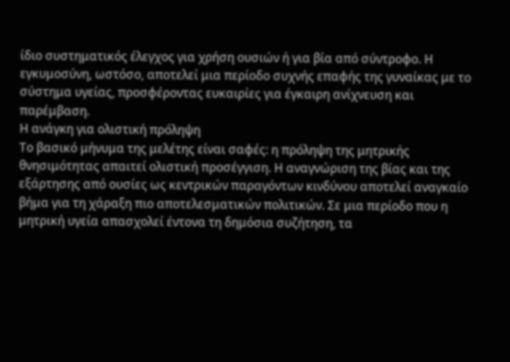ίδιο συστηματικός έλεγχος για χρήση ουσιών ή για βία από σύντροφο. Η εγκυμοσύνη, ωστόσο, αποτελεί μια περίοδο συχνής επαφής της γυναίκας με το σύστημα υγείας, προσφέροντας ευκαιρίες για έγκαιρη ανίχνευση και παρέμβαση.
Η ανάγκη για ολιστική πρόληψη
Το βασικό μήνυμα της μελέτης είναι σαφές: η πρόληψη της μητρικής θνησιμότητας απαιτεί ολιστική προσέγγιση. Η αναγνώριση της βίας και της εξάρτησης από ουσίες ως κεντρικών παραγόντων κινδύνου αποτελεί αναγκαίο βήμα για τη χάραξη πιο αποτελεσματικών πολιτικών. Σε μια περίοδο που η μητρική υγεία απασχολεί έντονα τη δημόσια συζήτηση, τα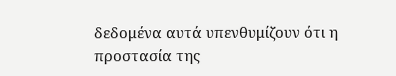δεδομένα αυτά υπενθυμίζουν ότι η προστασία της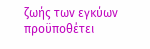ζωής των εγκύων προϋποθέτει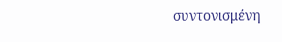συντονισμένη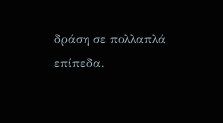δράση σε πολλαπλά επίπεδα.